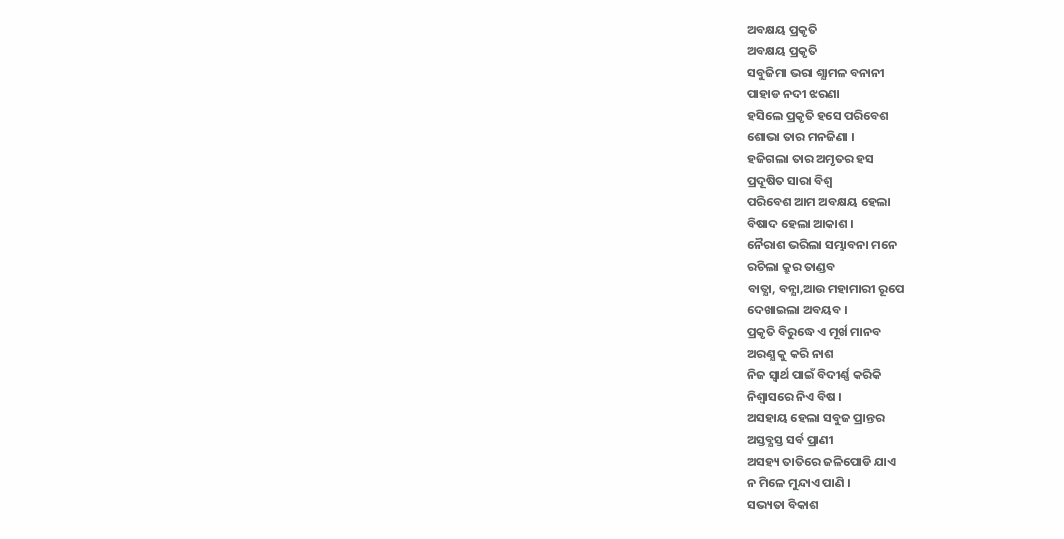ଅବକ୍ଷୟ ପ୍ରକୃତି
ଅବକ୍ଷୟ ପ୍ରକୃତି
ସବୁଜିମା ଭରା ଶ୍ଯାମଳ ବନାନୀ
ପାହାଡ ନଦୀ ଝରଣା
ହସିଲେ ପ୍ରକୃତି ହସେ ପରିବେଶ
ଶୋଭା ତାର ମନଜିଣା ।
ହଜିଗଲା ତାର ଅମୃତର ହସ
ପ୍ରଦୂଷିତ ସାରା ବିଶ୍ବ
ପରିବେଶ ଆମ ଅବକ୍ଷୟ ହେଲା
ବିଷାଦ ହେଲା ଆକାଶ ।
ନୈରାଶ ଭରିଲା ସମ୍ଭାବନା ମନେ
ରଚିଲା କ୍ରୁର ତାଣ୍ଡବ
ବାତ୍ଯା, ବନ୍ଯା,ଆଉ ମହାମାରୀ ରୂପେ
ଦେଖାଇଲା ଅବୟବ ।
ପ୍ରକୃତି ବିରୁଦ୍ଧେ ଏ ମୂର୍ଖ ମାନବ
ଅରଣ୍ଯ କୁ କରି ନାଶ
ନିଜ ସ୍ବାର୍ଥ ପାଇଁ ବିଦୀର୍ଣ୍ଣ କରିକି
ନିଶ୍ବାସରେ ନିଏ ବିଷ ।
ଅସହାୟ ହେଲା ସବୁଜ ପ୍ରାନ୍ତର
ଅସ୍ତବ୍ଯସ୍ତ ସର୍ବ ପ୍ରାଣୀ
ଅସହ୍ୟ ତାତିରେ ଜଳିପୋଡି ଯାଏ
ନ ମିଳେ ମୁନ୍ଦାଏ ପାଣି ।
ସଭ୍ୟତା ବିକାଶ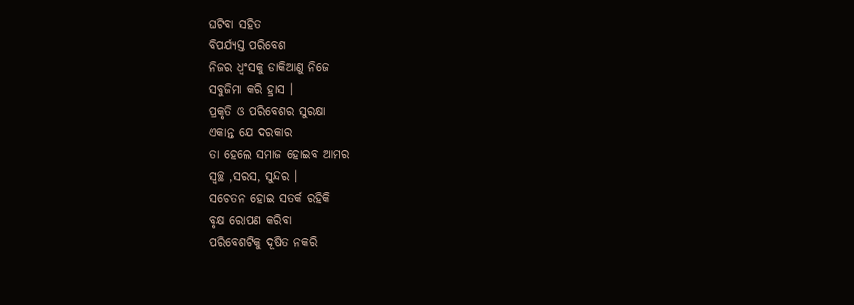ଘଟିବା ସହିତ
ବିପର୍ଯ୍ୟସ୍ତ ପରିବେଶ
ନିଜର ଧ୍ବଂସକୁ ଡାକିଆଣୁ ନିଜେ
ସବୁଜିମା କରି ହ୍ରାସ ।
ପ୍ରକୃତି ଓ ପରିବେଶର ସୁରକ୍ଷା
ଏକାନ୍ତ ଯେ ଦରକାର
ତା ହେଲେ ସମାଜ ହୋଇବ ଆମର
ସ୍ବଚ୍ଛ ,ସରସ, ସୁନ୍ଦର ।
ସଚେତନ ହୋଇ ସତର୍କ ରହିକି
ବୃକ୍ଷ ରୋପଣ କରିବା
ପରିବେଶଟିକୁ ଦୂଷିତ ନକରି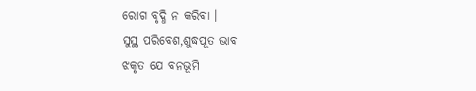ରୋଗ ବୃଦ୍ଧି ନ କରିବା ।
ସୁସ୍ଥ ପରିବେଶ,ଶୁଦ୍ଧପୂତ ଭାବ
ଝକୃତ ଯେ ବନଭୂମି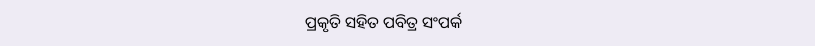ପ୍ରକୃତି ସହିତ ପବିତ୍ର ସଂପର୍କ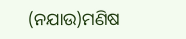(ନଯାଉ)ମଣିଷ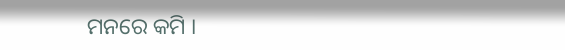ମନରେ କମି ।